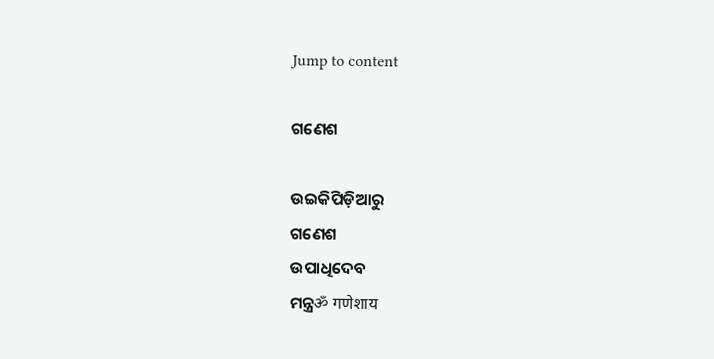Jump to content

ଗଣେଶ

ଉଇକିପିଡ଼ିଆ‌ରୁ
ଗଣେଶ
ଉପାଧିଦେବ
ମନ୍ତ୍ରॐ गणेशाय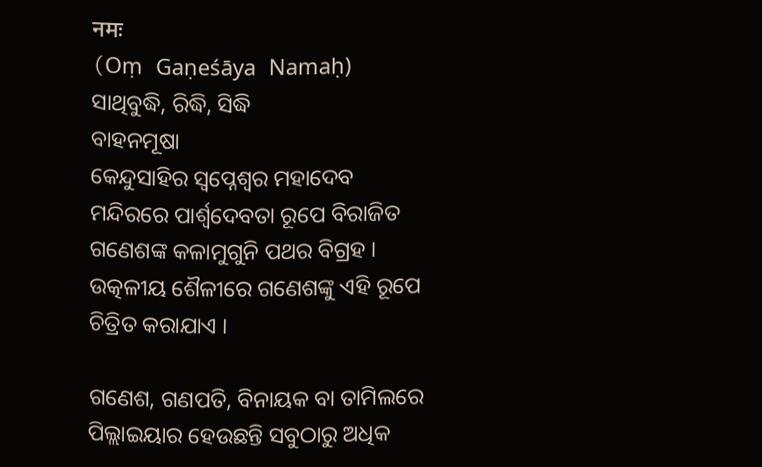नमः
(Oṃ Gaṇeśāya Namaḥ)
ସାଥିବୁଦ୍ଧି, ରିଦ୍ଧି, ସିଦ୍ଧି
ବାହନମୂଷା
କେନ୍ଦୁସାହିର ସ୍ୱପ୍ନେଶ୍ୱର ମହାଦେବ ମନ୍ଦିରରେ ପାର୍ଶ୍ୱଦେବତା ରୂପେ ବିରାଜିତ ଗଣେଶଙ୍କ କଳାମୁଗୁନି ପଥର ବିଗ୍ରହ । ଉତ୍କଳୀୟ ଶୈଳୀରେ ଗଣେଶଙ୍କୁ ଏହି ରୂପେ ଚିତ୍ରିତ କରାଯାଏ ।

ଗଣେଶ, ଗଣପତି, ବିନାୟକ ବା ତାମିଲରେ ପିଲ୍ଲାଇୟାର ହେଉଛନ୍ତି ସବୁଠାରୁ ଅଧିକ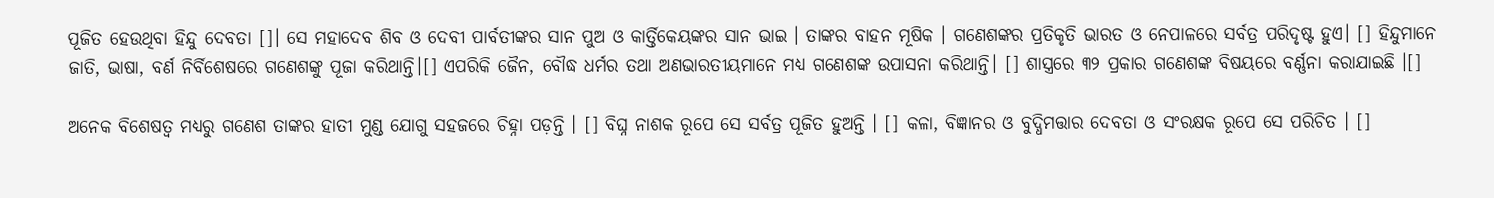ପୂଜିତ ହେଉଥିବା ହିନ୍ଦୁ ଦେବତା []। ସେ ମହାଦେବ ଶିବ ଓ ଦେବୀ ପାର୍ବତୀଙ୍କର ସାନ ପୁଅ ଓ କାର୍ତ୍ତିକେୟଙ୍କର ସାନ ଭାଇ । ତାଙ୍କର ବାହନ ମୂଷିକ । ଗଣେଶଙ୍କର ପ୍ରତିକୃତି ଭାରତ ଓ ନେପାଳରେ ସର୍ବତ୍ର ପରିଦୃଷ୍ଟ ହୁଏ। [] ହିନ୍ଦୁମାନେ ଜାତି, ଭାଷା, ବର୍ଣ ନିର୍ବିଶେଷରେ ଗଣେଶଙ୍କୁ ପୂଜା କରିଥାନ୍ତି।[] ଏପରିକି ଜୈନ, ବୌଦ୍ଧ ଧର୍ମର ତଥା ଅଣଭାରତୀୟମାନେ ମଧ୍ୟ ଗଣେଶଙ୍କ ଉପାସନା କରିଥାନ୍ତି। [] ଶାସ୍ତ୍ରରେ ୩୨ ପ୍ରକାର ଗଣେଶଙ୍କ ବିଷୟରେ ବର୍ଣ୍ଣନା କରାଯାଇଛି ।[]

ଅନେକ ବିଶେଷତ୍ୱ ମଧ୍ୟରୁ ଗଣେଶ ତାଙ୍କର ହାତୀ ମୁଣ୍ଡ ଯୋଗୁ ସ‌ହଜରେ ଚିହ୍ନା ପଡ଼ନ୍ତି । [] ବିଘ୍ନ ନାଶକ ରୂପେ ସେ ସର୍ବତ୍ର ପୂଜିତ ହୁଅନ୍ତି । [] କଳା, ବିଜ୍ଞାନର ଓ ବୁଦ୍ଧିମତ୍ତାର ଦେବତା ଓ ସଂରକ୍ଷକ ରୂପେ ସେ ପରିଚିତ । []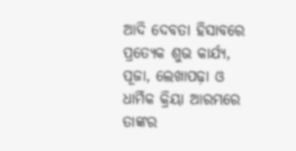ଆଦି ଦେବତା ହିସାବରେ ପ୍ରତ୍ୟେକ ଶୁଭ କାର୍ଯ୍ୟ, ପୂଜା, ଲେଖାପଢ଼ା ଓ ଧାର୍ମିକ କ୍ରିୟା ଆରମ୍ଭରେ ତାଙ୍କର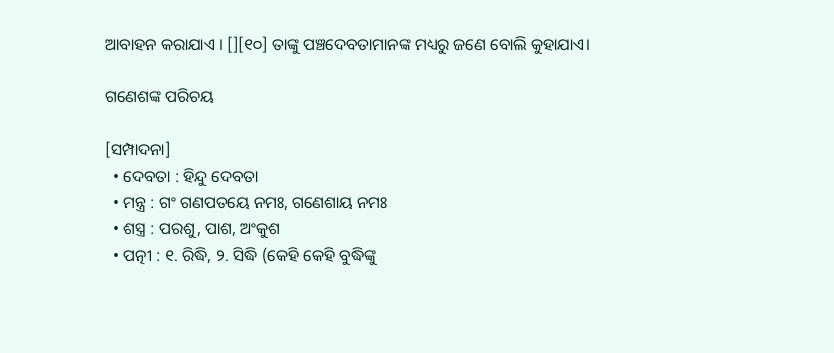ଆବାହ‌ନ କରାଯାଏ । [][୧୦] ତାଙ୍କୁ ପଞ୍ଚଦେବତାମାନଙ୍କ ମଧ୍ୟରୁ ଜଣେ ବୋଲି କୁହାଯାଏ।

ଗଣେଶଙ୍କ ପରିଚୟ

[ସମ୍ପାଦନା]
  • ଦେବତା : ହିନ୍ଦୁ ଦେବତା
  • ମନ୍ତ୍ର : ଗଂ ଗଣପତୟେ ନମଃ, ଗଣେଶାୟ ନମଃ
  • ଶସ୍ତ୍ର : ପରଶୁ, ପାଶ, ଅଂକୁଶ
  • ପତ୍ନୀ : ୧. ରିଦ୍ଧି, ୨. ସିଦ୍ଧି (କେହି କେହି ବୁଦ୍ଧିଙ୍କୁ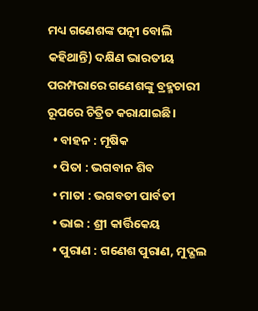ମଧ୍ୟ ଗଣେଶଙ୍କ ପତ୍ନୀ ବୋଲି କହିଥାନ୍ତି) ଦକ୍ଷିଣ ଭାରତୀୟ ପରମ୍ପରାରେ ଗଣେଶଙ୍କୁ ବ୍ରହ୍ମଚାରୀ ରୂପରେ ଚିତ୍ରିତ କରାଯାଇଛି।
  • ବାହନ : ମୂଷିକ
  • ପିତା : ଭଗବାନ ଶିବ
  • ମାତା : ଭଗବତୀ ପାର୍ବତୀ
  • ଭାଇ : ଶ୍ରୀ କାର୍ତ୍ତିକେୟ
  • ପୁରାଣ : ଗଣେଶ ପୁରାଣ, ମୁଦ୍ଗଲ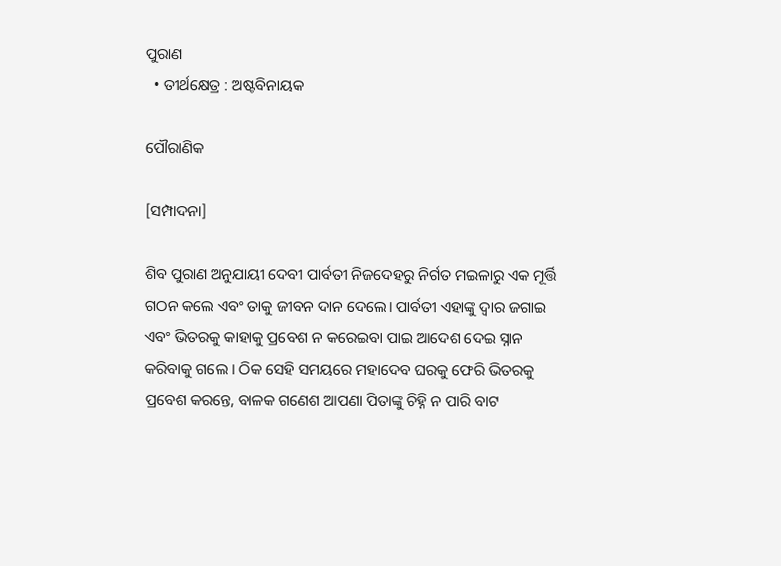ପୁରାଣ
  • ତୀର୍ଥକ୍ଷେତ୍ର : ଅଷ୍ଟବିନାୟକ

ପୌରାଣିକ

[ସମ୍ପାଦନା]

ଶିବ ପୁରାଣ ଅନୁଯାୟୀ ଦେବୀ ପାର୍ବତୀ ନିଜଦେହରୁ ନିର୍ଗତ ମଇଳାରୁ ଏକ ମୂର୍ତ୍ତି ଗଠନ କଲେ ଏବଂ ତାକୁ ଜୀବନ ଦାନ ଦେଲେ। ପାର୍ବତୀ ଏହାଙ୍କୁ ଦ୍ୱାର ଜଗାଇ ଏବଂ ଭିତରକୁ କାହାକୁ ପ୍ରବେଶ ନ କରେଇବା ପାଇ ଆଦେଶ ଦେଇ ସ୍ନାନ କରିବାକୁ ଗଲେ । ଠିକ ସେହି ସମୟରେ ମହାଦେବ ଘରକୁ ଫେରି ଭିତରକୁ ପ୍ରବେଶ କରନ୍ତେ, ବାଳକ ଗଣେଶ ଆପଣା ପିତାଙ୍କୁ ଚିହ୍ନି ନ ପାରି ବାଟ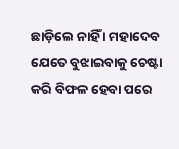ଛାଡ଼ିଲେ ନାହିଁ । ମହାଦେବ ଯେତେ ବୁଝାଇବାକୁ ଚେଷ୍ଟା କରି ବିଫଳ ହେବା ପରେ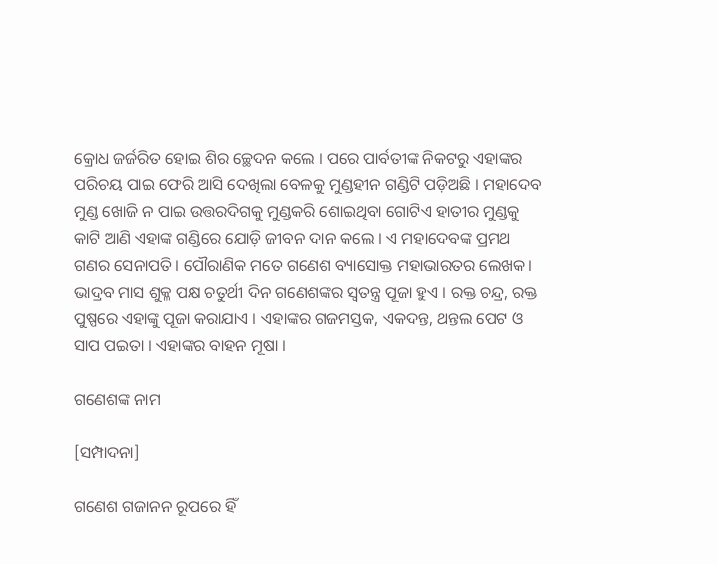କ୍ରୋଧ ଜର୍ଜରିତ ହୋଇ ଶିର ଚ୍ଛେଦନ କଲେ । ପରେ ପାର୍ବତୀଙ୍କ ନିକଟରୁ ଏହାଙ୍କର ପରିଚୟ ପାଇ ଫେରି ଆସି ଦେଖିଲା ବେଳକୁ ମୁଣ୍ଡହୀନ ଗଣ୍ଡିଟି ପଡ଼ିଅଛି । ମହାଦେବ ମୁଣ୍ଡ ଖୋଜି ନ ପାଇ ଉତ୍ତରଦିଗକୁ ମୁଣ୍ଡକରି ଶୋଇଥିବା ଗୋଟିଏ ହାତୀର ମୁଣ୍ଡକୁ କାଟି ଆଣି ଏହାଙ୍କ ଗଣ୍ଡିରେ ଯୋଡ଼ି ଜୀବନ ଦାନ କଲେ । ଏ ମହାଦେବଙ୍କ ପ୍ରମଥ ଗଣର ସେନାପତି। ପୌରାଣିକ ମତେ ଗଣେଶ ବ୍ୟାସୋକ୍ତ ମହାଭାରତର ଲେଖକ। ଭାଦ୍ରବ ମାସ ଶୁକ୍ଳ ପକ୍ଷ ଚତୁର୍ଥୀ ଦିନ ଗଣେଶଙ୍କର ସ୍ୱତନ୍ତ୍ର ପୂଜା ହୁଏ । ରକ୍ତ ଚନ୍ଦ୍ର, ରକ୍ତ ପୁଷ୍ପରେ ଏହାଙ୍କୁ ପୂଜା କରାଯାଏ । ଏହାଙ୍କର ଗଜମସ୍ତକ, ଏକଦନ୍ତ, ଥନ୍ତଲ ପେଟ ଓ ସାପ ପଇତା । ଏହାଙ୍କର ବାହନ ମୂଷା ।

ଗଣେଶଙ୍କ ନାମ

[ସମ୍ପାଦନା]

ଗଣେଶ ଗଜାନନ ରୂପରେ ହିଁ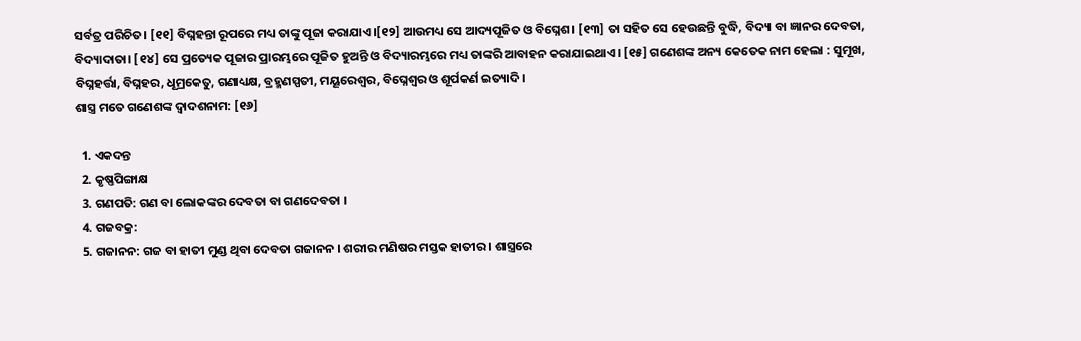ସର୍ବତ୍ର ପରିଚିତ। [୧୧] ବିଘ୍ନହନ୍ତା ରୂପରେ ମଧ୍ୟ ତାଙ୍କୁ ପୂଜା କରାଯାଏ।[୧୨] ଆଉମଧ୍ୟ ସେ ଆଦ୍ୟପୂଜିତ ଓ ବିଘ୍ନେଶ। [୧୩] ତା ସହିତ ସେ ହେଉଛନ୍ତି ବୁଦ୍ଧି, ବିଦ୍ୟା ବା ଜ୍ଞାନର ଦେବତା, ବିଦ୍ୟାଦାତା। [୧୪] ସେ ପ୍ରତ୍ୟେକ ପୂଜାର ପ୍ରାରମ୍ଭରେ ପୂଜିତ ହୁଅନ୍ତି ଓ ବିଦ୍ୟାରମ୍ଭରେ ମଧ୍ୟ ତାଙ୍କରି ଆବାହନ କରାଯାଇଥାଏ। [୧୫] ଗଣେଶଙ୍କ ଅନ୍ୟ କେତେକ ନାମ ହେଲା : ସୁମୂଖ, ବିଘ୍ନହର୍ତ୍ତା, ବିଘ୍ନହର, ଧୂମ୍ରକେତୁ, ଗଣାଧ୍ୟକ୍ଷ, ବ୍ରହ୍ମଣସ୍ପତୀ, ମୟୂରେଶ୍ୱର, ବିଘ୍ନେଶ୍ୱର ଓ ଶୂର୍ପକର୍ଣ ଇତ୍ୟାଦି ।
ଶାସ୍ତ୍ର ମତେ ଗଣେଶଙ୍କ ଦ୍ୱାଦଶନାମ: [୧୬]

  1. ଏକଦନ୍ତ
  2. କୃଷ୍ଣପିଙ୍ଗାକ୍ଷ
  3. ଗଣପତି: ଗଣ ବା ଲୋକଙ୍କର ଦେବତା ବା ଗଣଦେବତା ।
  4. ଗଜବକ୍ର:
  5. ଗଜାନନ: ଗଜ ବା ହାତୀ ମୁଣ୍ଡ ଥିବା ଦେବତା ଗଜାନନ । ଶରୀର ମଣିଷର ମସ୍ତକ ହାତୀର । ଶାସ୍ତ୍ରରେ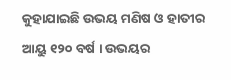କୁହାଯାଇଛି ଉଭୟ ମଣିଷ ଓ ହାତୀର ଆୟୁ ୧୨୦ ବର୍ଷ । ଉଭୟର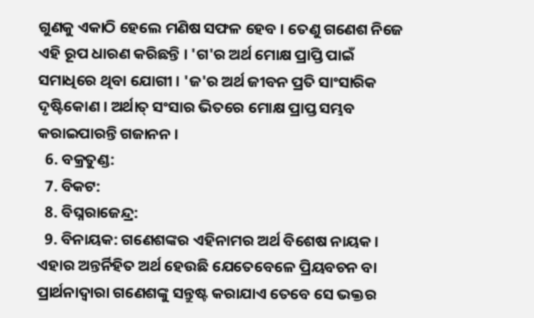ଗୁଣକୁ ଏକାଠି ହେଲେ ମଣିଷ ସଫଳ ହେବ । ତେଣୁ ଗଣେଶ ନିଜେ ଏହି ରୂପ ଧାରଣ କରିଛନ୍ତି । 'ଗ'ର ଅର୍ଥ ମୋକ୍ଷ ପ୍ରାପ୍ତି ପାଇଁ ସମାଧିରେ ଥିବା ଯୋଗୀ । 'ଜ'ର ଅର୍ଥ ଜୀବନ ପ୍ରତି ସାଂସାରିକ ଦୃଷ୍ଟିକୋଣ । ଅର୍ଥାତ୍ ସଂସାର ଭିତରେ ମୋକ୍ଷ ପ୍ରାପ୍ତ ସମ୍ଭବ କରାଇପାରନ୍ତି ଗଜାନନ ।
  6. ବକ୍ରତୁଣ୍ଡ:
  7. ବିକଟ:
  8. ବିଘ୍ନରାଜେନ୍ଦ୍ର:
  9. ବିନାୟକ: ଗଣେଶଙ୍କର ଏହିନାମର ଅର୍ଥ ବିଶେଷ ନାୟକ । ଏହାର ଅନ୍ତର୍ନିହିତ ଅର୍ଥ ହେଉଛି ଯେତେବେଳେ ପ୍ରିୟବଚନ ବା ପ୍ରାର୍ଥନାଦ୍ୱାରା ଗଣେଶଙ୍କୁ ସନ୍ତୁଷ୍ଟ କରାଯାଏ ତେବେ ସେ ଭକ୍ତର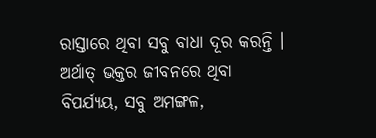ରାସ୍ତାରେ ଥିବା ସବୁ ବାଧା ଦୂର କରନ୍ତି । ଅର୍ଥାତ୍ ଭକ୍ତର ଜୀବନରେ ଥିବା ବିପର୍ଯ୍ୟୟ, ସବୁ ଅମଙ୍ଗଳ,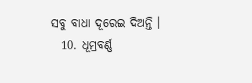ସବୁ ବାଧା ଦୂରେଇ ଦିଅନ୍ତି ।
  10. ଧୂମ୍ରବର୍ଣ୍ଣ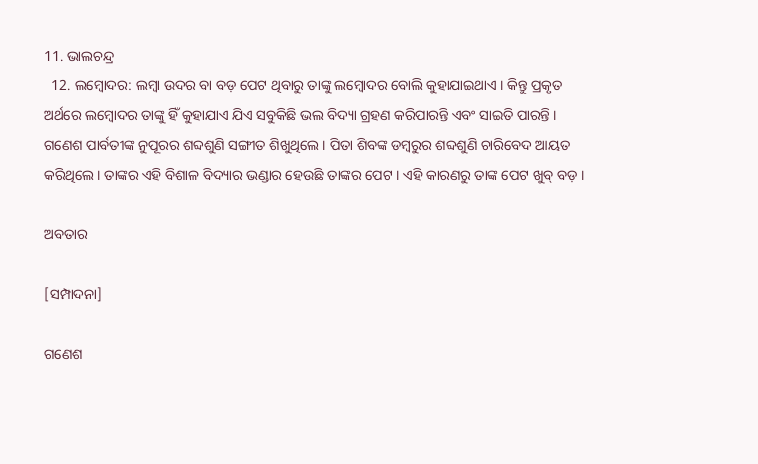11. ଭାଲଚନ୍ଦ୍ର
  12. ଲମ୍ବୋଦର: ଲମ୍ବା ଉଦର ବା ବଡ଼ ପେଟ ଥିବାରୁ ତାଙ୍କୁ ଲମ୍ବୋଦର ବୋଲି କୁହାଯାଇଥାଏ । କିନ୍ତୁ ପ୍ରକୃତ ଅର୍ଥରେ ଲମ୍ବୋଦର ତାଙ୍କୁ ହିଁ କୁହାଯାଏ ଯିଏ ସବୁକିଛି ଭଲ ବିଦ୍ୟା ଗ୍ରହଣ କରିପାରନ୍ତି ଏବଂ ସାଇତି ପାରନ୍ତି । ଗଣେଶ ପାର୍ବତୀଙ୍କ ନୁପୂରର ଶବ୍ଦଶୁଣି ସଙ୍ଗୀତ ଶିଖୁଥିଲେ । ପିତା ଶିବଙ୍କ ଡମ୍ବରୁର ଶବ୍ଦଶୁଣି ଚାରିବେଦ ଆୟତ କରିଥିଲେ । ତାଙ୍କର ଏହି ବିଶାଳ ବିଦ୍ୟାର ଭଣ୍ଡାର ହେଉଛି ତାଙ୍କର ପେଟ । ଏହି କାରଣରୁ ତାଙ୍କ ପେଟ ଖୁବ୍ ବଡ଼ ।

ଅବତାର

[ସମ୍ପାଦନା]

ଗଣେଶ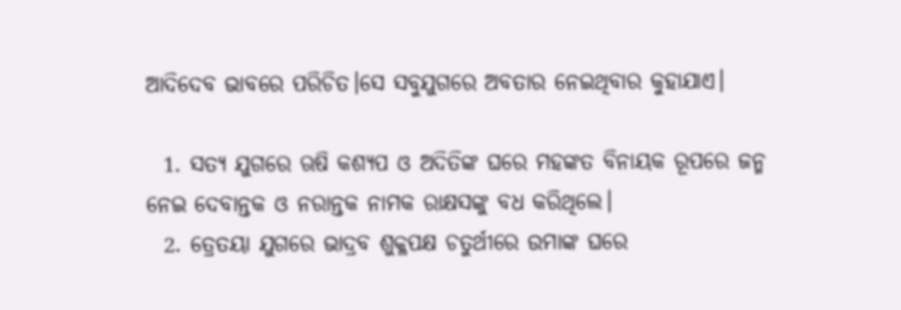ଆଦିଦେବ ଭାବରେ ପରିଚିତ।ସେ ସବୁଯୁଗରେ ଅବତାର ନେଇଥିବାର କୁହାଯାଏ।

  1. ସତ୍ୟ ଯୁଗରେ ଋଷି କଶ୍ୟପ ଓ ଅଦିତିଙ୍କ ଘରେ ମହଙ୍କତ ବିନାୟକ ରୂପରେ ଜନ୍ମ ନେଇ ଦେବାନ୍ତକ ଓ ନରାନ୍ତକ ନାମକ ରାକ୍ଷସଙ୍କୁ ବଧ କରିଥିଲେ।
  2. ତ୍ରେତୟା ଯୁଗରେ ଭାଦ୍ରବ ଶୁକ୍ଳପକ୍ଷ ଚତୁର୍ଥୀରେ ଉମାଙ୍କ ଘରେ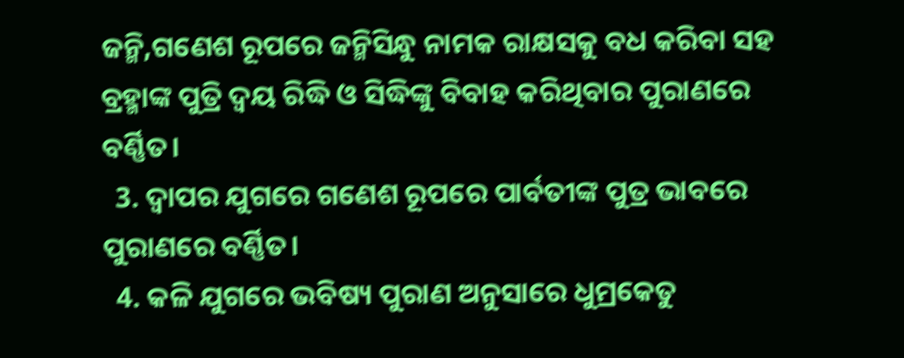ଜନ୍ମି,ଗଣେଶ ରୂପରେ ଜନ୍ମିସିନ୍ଧୁ ନାମକ ରାକ୍ଷସକୁ ବଧ କରିବା ସହ ବ୍ରହ୍ମାଙ୍କ ପୁତ୍ରି ଦ୍ୱୟ ରିଦ୍ଧି ଓ ସିଦ୍ଧିଙ୍କୁ ବିବାହ କରିଥିବାର ପୁରାଣରେ ବର୍ଣ୍ଣିତ।
  3. ଦ୍ୱାପର ଯୁଗରେ ଗଣେଶ ରୂପରେ ପାର୍ବତୀଙ୍କ ପୁତ୍ର ଭାବରେ ପୁରାଣରେ ବର୍ଣ୍ଣିତ।
  4. କଳି ଯୁଗରେ ଭବିଷ୍ୟ ପୁରାଣ ଅନୁସାରେ ଧୁମ୍ରକେତୁ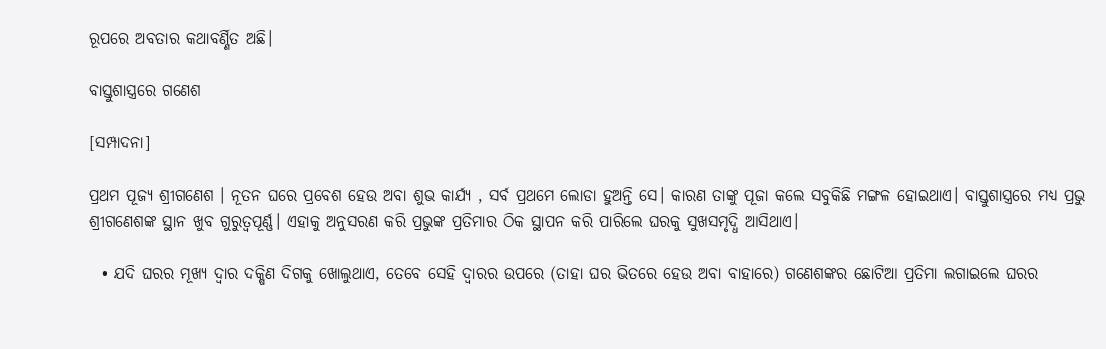ରୂପରେ ଅବତାର କଥାବର୍ଣ୍ଣିତ ଅଛି।

ବାସ୍ତୁଶାସ୍ତ୍ରରେ ଗଣେଶ

[ସମ୍ପାଦନା]

ପ୍ରଥମ ପୂଜ୍ୟ ଶ୍ରୀଗଣେଶ । ନୂତନ ଘରେ ପ୍ରବେଶ ହେଉ ଅବା ଶୁଭ କାର୍ଯ୍ୟ , ସର୍ବ ପ୍ରଥମେ ଲୋଡା ହୁଅନ୍ତି ସେ। କାରଣ ତାଙ୍କୁ ପୂଜା କଲେ ସବୁକିଛି ମଙ୍ଗଳ ହୋଇଥାଏ। ବାସ୍ତୁଶାସ୍ତ୍ରରେ ମଧ୍ୟ ପ୍ରଭୁ ଶ୍ରୀଗଣେଶଙ୍କ ସ୍ଥାନ ଖୁବ ଗୁରୁତ୍ୱପୂର୍ଣ୍ଣ। ଏହାକୁ ଅନୁସରଣ କରି ପ୍ରଭୁଙ୍କ ପ୍ରତିମାର ଠିକ ସ୍ଥାପନ କରି ପାରିଲେ ଘରକୁ ସୁଖସମୃଦ୍ଧି ଆସିଥାଏ।

  • ଯଦି ଘରର ମୂଖ୍ୟ ଦ୍ୱାର ଦକ୍ଷିଣ ଦିଗକୁ ଖୋଲୁଥାଏ, ତେବେ ସେହି ଦ୍ୱାରର ଉପରେ (ତାହା ଘର ଭିତରେ ହେଉ ଅବା ବାହାରେ) ଗଣେଶଙ୍କର ଛୋଟିଆ ପ୍ରତିମା ଲଗାଇଲେ ଘରର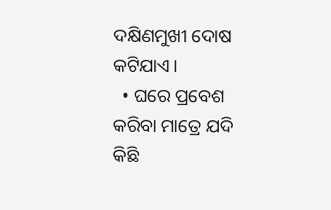ଦକ୍ଷିଣମୁଖୀ ଦୋଷ କଟିଯାଏ।
  • ଘରେ ପ୍ରବେଶ କରିବା ମାତ୍ରେ ଯଦି କିଛି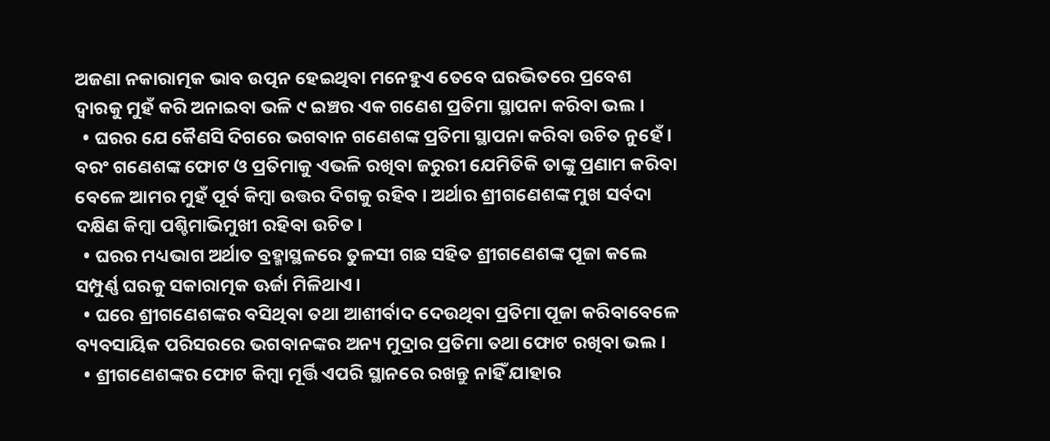ଅଜଣା ନକାରାତ୍ମକ ଭାବ ଉତ୍ପନ ହେଇଥିବା ମନେହୁଏ ତେବେ ଘରଭିତରେ ପ୍ରବେଶ ଦ୍ୱାରକୁ ମୁହଁ କରି ଅନାଇବା ଭଳି ୯ ଇଞ୍ଚର ଏକ ଗଣେଶ ପ୍ରତିମା ସ୍ଥାପନା କରିବା ଭଲ।
  • ଘରର ଯେ କୈଣସି ଦିଗରେ ଭଗବାନ ଗଣେଶଙ୍କ ପ୍ରତିମା ସ୍ଥାପନା କରିବା ଉଚିତ ନୁହେଁ। ବରଂ ଗଣେଶଙ୍କ ଫୋଟ ଓ ପ୍ରତିମାକୁ ଏଭଳି ରଖିବା ଜରୁରୀ ଯେମିତିକି ତାଙ୍କୁ ପ୍ରଣାମ କରିବା ବେଳେ ଆମର ମୁହଁ ପୂର୍ବ କିମ୍ବା ଉତ୍ତର ଦିଗକୁ ରହିବ। ଅର୍ଥାର ଶ୍ରୀଗଣେଶଙ୍କ ମୁଖ ସର୍ବଦା ଦକ୍ଷିଣ କିମ୍ବା ପଶ୍ଚିମାଭିମୁଖୀ ରହିବା ଉଚିତ।
  • ଘରର ମଧ୍ୟଭାଗ ଅର୍ଥାତ ବ୍ରହ୍ମାସ୍ଥଳରେ ତୁଳସୀ ଗଛ ସହିତ ଶ୍ରୀଗଣେଶଙ୍କ ପୂଜା କଲେ ସମ୍ପୁର୍ଣ୍ଣ ଘରକୁ ସକାରାତ୍ମକ ଊର୍ଜା ମିଳିଥାଏ।
  • ଘରେ ଶ୍ରୀଗଣେଶଙ୍କର ବସିଥିବା ତଥା ଆଶୀର୍ବାଦ ଦେଉଥିବା ପ୍ରତିମା ପୂଜା କରିବାବେଳେ ବ୍ୟବସାୟିକ ପରିସରରେ ଭଗବାନଙ୍କର ଅନ୍ୟ ମୁଦ୍ରାର ପ୍ରତିମା ତଥା ଫୋଟ ରଖିବା ଭଲ।
  • ଶ୍ରୀଗଣେଶଙ୍କର ଫୋଟ କିମ୍ବା ମୂର୍ତ୍ତି ଏପରି ସ୍ଥାନରେ ରଖନ୍ତୁ ନାହିଁ ଯାହାର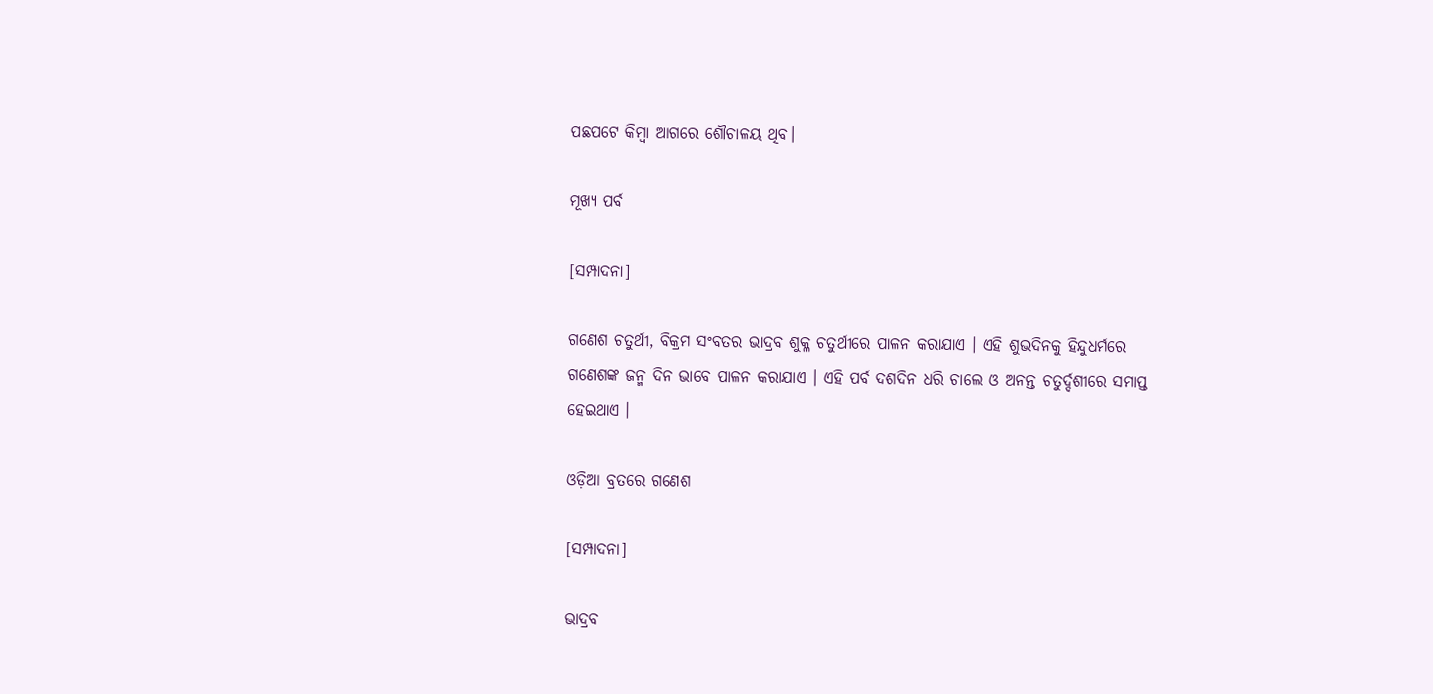ପଛପଟେ କିମ୍ବା ଆଗରେ ଶୌଚାଳୟ ଥିବ।

ମୂଖ୍ୟ ପର୍ବ

[ସମ୍ପାଦନା]

ଗଣେଶ ଚତୁର୍ଥୀ, ବିକ୍ରମ ସଂବତର ଭାଦ୍ରବ ଶୁକ୍ଳ ଚତୁର୍ଥୀରେ ପାଳନ କରାଯାଏ । ଏହି ଶୁଭଦିନକୁ ହିନ୍ଦୁଧର୍ମରେ ଗଣେଶଙ୍କ ଜନ୍ମ ଦିନ ଭାବେ ପାଳନ କରାଯାଏ । ଏହି ପର୍ବ ଦଶଦିନ ଧରି ଚାଲେ ଓ ଅନନ୍ତ ଚତୁର୍ଦ୍ଦଶୀରେ ସମାପ୍ତ ହେଇଥାଏ ।

ଓଡ଼ିଆ ବ୍ରତରେ ଗଣେଶ

[ସମ୍ପାଦନା]

ଭାଦ୍ରବ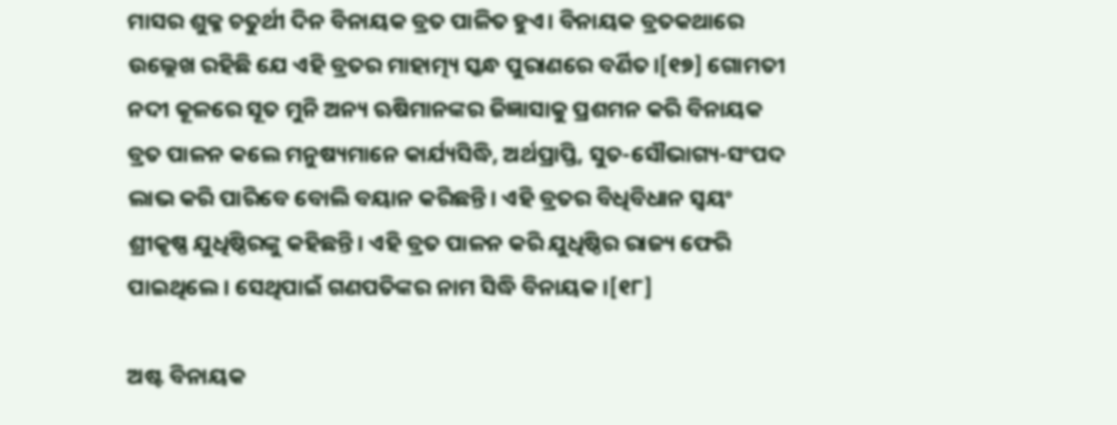ମାସର ଶୁକ୍ଳ ଚତୁର୍ଥୀ ଦିନ ବିନାୟକ ବ୍ରତ ପାଳିତ ହୁଏ। ବିନାୟକ ବ୍ରତକଥାରେ ଉଲ୍ଲେଖ ରହିଛି ଯେ ଏହି ବ୍ରତର ମାହାତ୍ମ୍ୟ ସ୍କନ୍ଧ ପୁରାଣରେ ବର୍ଣିତ।[୧୭] ଗୋମତୀ ନଦୀ କୂଳରେ ସୂତ ମୁନି ଅନ୍ୟ ଋଷିମାନଙ୍କର ଜିଜ୍ଞାସାକୁ ପ୍ରଶମନ କରି ବିନାୟକ ବ୍ରତ ପାଳନ କଲେ ମନୁଷ୍ୟମାନେ କାର୍ଯ୍ୟସିଦ୍ଧି, ଅର୍ଥପ୍ରାପ୍ତି, ସୁତ-ସୌଭାଗ୍ୟ-ସଂପଦ ଲାଭ କରି ପାରିବେ ବୋଲି ବୟାନ କରିଛନ୍ତି। ଏହି ବ୍ରତର ବିଧିବିଧାନ ସ୍ୱୟଂ ଶ୍ରୀକୃଷ୍ଣ ଯୁଧିଷ୍ଠିରଙ୍କୁ କହିଛନ୍ତି। ଏହି ବ୍ରତ ପାଳନ କରି ଯୁଧିଷ୍ଠିର ରାଜ୍ୟ ଫେରି ପାଇଥିଲେ। ସେଥିପାଇଁ ଗଣପତିଙ୍କର ନାମ ସିଦ୍ଧି ବିନାୟକ।[୧୮]

ଅଷ୍ଟ ବିନାୟକ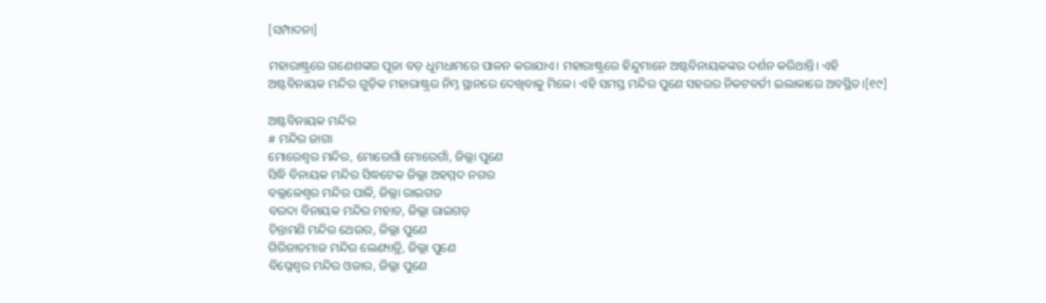[ସମ୍ପାଦନା]

ମହାରାଷ୍ଟ୍ରରେ ଗଣେଶଙ୍କର ପୂଜା ବଡ଼ ଧୂମଧାମରେ ପାଳନ କରାଯାଏ। ମହାରାଷ୍ଟ୍ରରେ ହିନ୍ଦୁମାନେ ଅଷ୍ଟବିନାୟକଙ୍କର ଦର୍ଶନ କରିଥାନ୍ତି। ଏହି ଅଷ୍ଟବିନାୟକ ମନ୍ଦିର ଗୁଡ଼ିକ ମହାରାଷ୍ଟ୍ରର ନିମ୍ନ ସ୍ଥାନରେ ଦେଖିବାକୁ ମିଳେ। ଏହି ସମସ୍ତ ମନ୍ଦିର ପୁଣେ ସହରର ନିକଟବର୍ତୀ ଇଲାକାରେ ଅବସ୍ଥିତ।[୧୯]

ଅଷ୍ଟବିନାୟକ ମନ୍ଦିର
# ମନ୍ଦିର ଜାଗା
ମୋରେଶ୍ୱର ମନ୍ଦିର, ମୋରେଗାଁ ମୋରେଗାଁ, ଜିଲ୍ଲା ପୁଣେ
ସିଦ୍ଧି ବିନାୟକ ମନ୍ଦିର ସିଦ୍ଧଟେକ ଜିଲ୍ଲା ଅହମ୍ମଦ ନଗର
ବଲ୍ଲଳେଶ୍ୱର ମନ୍ଦିର ପାଳି, ଜିଲ୍ଲା ରାଇଗଡ
ବରଦା ବିନାୟକ ମନ୍ଦିର ମହାଡ, ଜିଲ୍ଲା ରାଇଗଡ଼
ଚିନ୍ତାମଣି ମନ୍ଦିର ଥେଉର, ଜିଲ୍ଲା ପୁଣେ
ଗିରିଜାତମାଜ ମନ୍ଦିର ଲେଣ୍ୟାଡ୍ରି, ଜିଲ୍ଲା ପୁଣେ
ବିଘ୍ନେଶ୍ୱର ମନ୍ଦିର ଓଜାର, ଜିଲ୍ଲା ପୁଣେ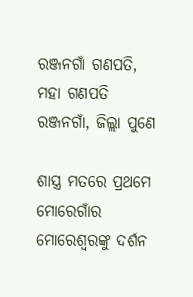ରଞ୍ଜନଗାଁ ଗଣପତି, ମହା ଗଣପତି ରଞ୍ଜନଗାଁ, ଜିଲ୍ଲା ପୁଣେ

ଶାସ୍ତ୍ର ମତରେ ପ୍ରଥମେ ମୋରେଗାଁର ମୋରେଶ୍ୱରଙ୍କୁ ଦର୍ଶନ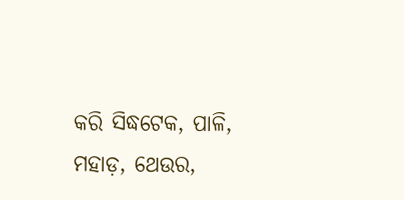କରି ସିଦ୍ଧଟେକ, ପାଳି, ମହାଡ଼, ଥେଉର,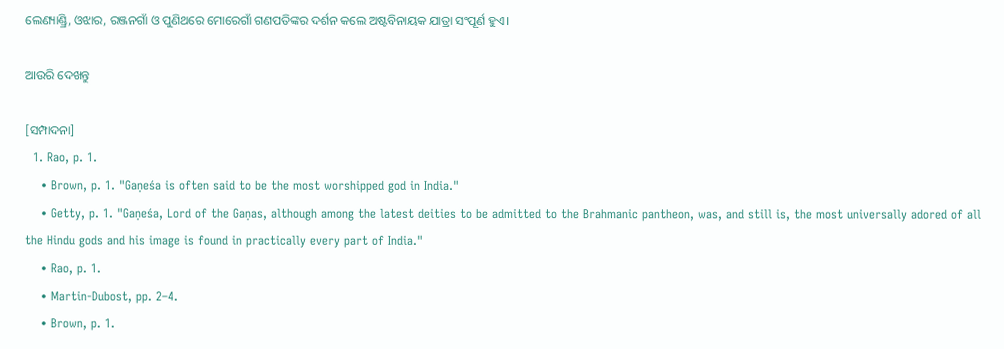ଲେଣ୍ୟାଣ୍ଡ୍ରି, ଓଝାର, ରଞ୍ଜନଗାଁ ଓ ପୁଣିଥରେ ମୋରେଗାଁ ଗଣପତିଙ୍କର ଦର୍ଶନ କଲେ ଅଷ୍ଟବିନାୟକ ଯାତ୍ରା ସଂପୂର୍ଣ ହୁଏ।

ଆଉରି ଦେଖନ୍ତୁ

[ସମ୍ପାଦନା]
  1. Rao, p. 1.
    • Brown, p. 1. "Gaṇeśa is often said to be the most worshipped god in India."
    • Getty, p. 1. "Gaṇeśa, Lord of the Gaṇas, although among the latest deities to be admitted to the Brahmanic pantheon, was, and still is, the most universally adored of all the Hindu gods and his image is found in practically every part of India."
    • Rao, p. 1.
    • Martin-Dubost, pp. 2–4.
    • Brown, p. 1.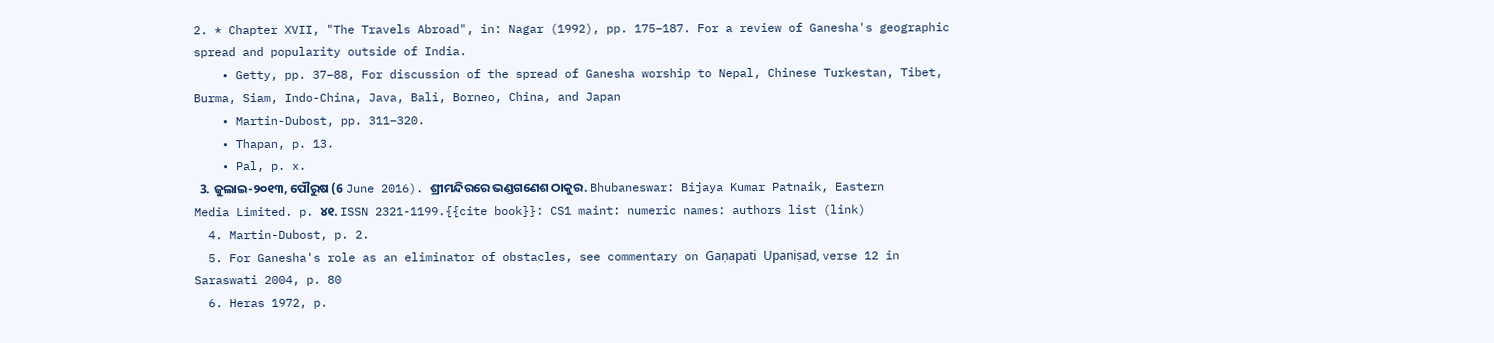2. * Chapter XVII, "The Travels Abroad", in: Nagar (1992), pp. 175–187. For a review of Ganesha's geographic spread and popularity outside of India.
    • Getty, pp. 37–88, For discussion of the spread of Ganesha worship to Nepal, Chinese Turkestan, Tibet, Burma, Siam, Indo-China, Java, Bali, Borneo, China, and Japan
    • Martin-Dubost, pp. 311–320.
    • Thapan, p. 13.
    • Pal, p. x.
  3. ଜୁଲାଇ-୨୦୧୩, ପୌରୁଷ (6 June 2016). ଶ୍ରୀମନ୍ଦିରରେ ଭଣ୍ଡଗଣେଶ ଠାକୁର. Bhubaneswar: Bijaya Kumar Patnaik, Eastern Media Limited. p. ୪୧. ISSN 2321-1199.{{cite book}}: CS1 maint: numeric names: authors list (link)
  4. Martin-Dubost, p. 2.
  5. For Ganesha's role as an eliminator of obstacles, see commentary on Gaṇapati Upaniṣad, verse 12 in Saraswati 2004, p. 80
  6. Heras 1972, p.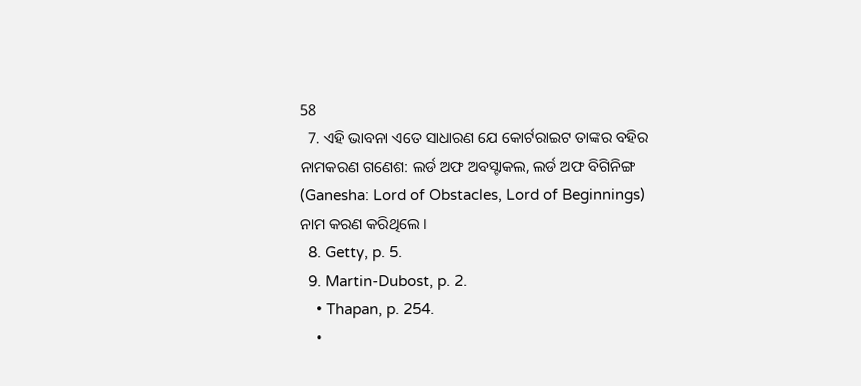58
  7. ଏହି ଭାବନା ଏତେ ସାଧାରଣ ଯେ କୋର୍ଟରାଇଟ ତାଙ୍କର ବ‌ହିର ନାମକରଣ ଗଣେଶ: ଲର୍ଡ ଅଫ ଅବସ୍ଟାକଲ, ଲର୍ଡ ଅଫ ବିଗିନିଙ୍ଗ (Ganesha: Lord of Obstacles, Lord of Beginnings) ନାମ କରଣ କରିଥିଲେ ।
  8. Getty, p. 5.
  9. Martin-Dubost, p. 2.
    • Thapan, p. 254.
    •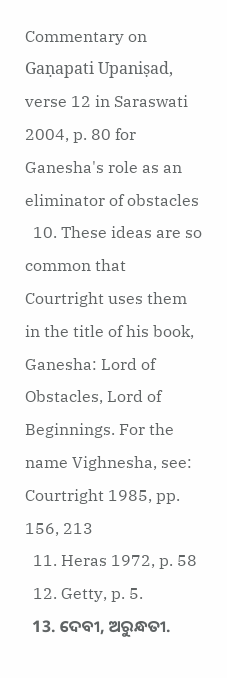Commentary on Gaṇapati Upaniṣad, verse 12 in Saraswati 2004, p. 80 for Ganesha's role as an eliminator of obstacles
  10. These ideas are so common that Courtright uses them in the title of his book, Ganesha: Lord of Obstacles, Lord of Beginnings. For the name Vighnesha, see: Courtright 1985, pp. 156, 213
  11. Heras 1972, p. 58
  12. Getty, p. 5.
  13. ଦେବୀ, ଅରୁନ୍ଧତୀ.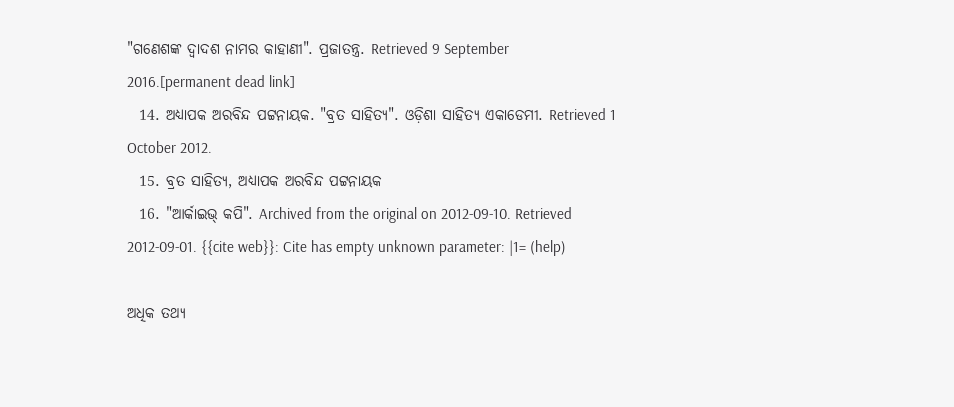"ଗଣେଶଙ୍କ ଦ୍ୱାଦଶ ନାମର କାହାଣୀ". ପ୍ରଜାତନ୍ତ୍ର. Retrieved 9 September 2016.[permanent dead link]
  14. ଅଧ୍ୟାପକ ଅରବିନ୍ଦ ପଟ୍ଟନାୟକ. "ବ୍ରତ ସାହିତ୍ୟ". ଓଡ଼ିଶା ସାହିତ୍ୟ ଏକାଡେମୀ. Retrieved 1 October 2012.
  15. ବ୍ରତ ସାହିତ୍ୟ, ଅଧ୍ୟାପକ ଅରବିନ୍ଦ ପଟ୍ଟନାୟକ
  16. "ଆର୍କାଇଭ୍ କପି". Archived from the original on 2012-09-10. Retrieved 2012-09-01. {{cite web}}: Cite has empty unknown parameter: |1= (help)

ଅଧିକ ତଥ୍ୟ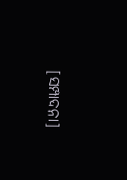[ସମ୍ପାଦନା]